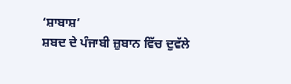‘ਸ਼ਾਬਾਸ਼’
ਸ਼ਬਦ ਦੇ ਪੰਜਾਬੀ ਜ਼ੁਬਾਨ ਵਿੱਚ ਦੁਵੱਲੇ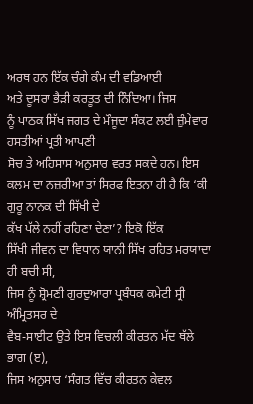ਅਰਥ ਹਨ ਇੱਕ ਚੰਗੇ ਕੰਮ ਦੀ ਵਡਿਆਈ
ਅਤੇ ਦੂਸਰਾ ਭੈੜੀ ਕਰਤੂਤ ਦੀ ਨਿੰਦਿਆ। ਜਿਸ
ਨੂੰ ਪਾਠਕ ਸਿੱਖ ਜਗਤ ਦੇ ਮੌਜੂਦਾ ਸੰਕਟ ਲਈ ਜ਼ੁੰਮੇਵਾਰ ਹਸਤੀਆਂ ਪ੍ਰਤੀ ਆਪਣੀ
ਸੋਚ ਤੇ ਅਹਿਸਾਸ ਅਨੁਸਾਰ ਵਰਤ ਸਕਦੇ ਹਨ। ਇਸ
ਕਲਮ ਦਾ ਨਜ਼ਰੀਆ ਤਾਂ ਸਿਰਫ ਇਤਨਾ ਹੀ ਹੈ ਕਿ ‘ਕੀ ਗੁਰੂ ਨਾਨਕ ਦੀ ਸਿੱਖੀ ਦੇ
ਕੱਖ ਪੱਲੇ ਨਹੀਂ ਰਹਿਣਾ ਦੇਣਾ’? ਇਕੋ ਇੱਕ
ਸਿੱਖੀ ਜੀਵਨ ਦਾ ਵਿਧਾਨ ਯਾਨੀ ਸਿੱਖ ਰਹਿਤ ਮਰਯਾਦਾ ਹੀ ਬਚੀ ਸੀ,
ਜਿਸ ਨੂੰ ਸ਼੍ਰੋਮਣੀ ਗੁਰਦੁਆਰਾ ਪ੍ਰਬੰਧਕ ਕਮੇਟੀ ਸ੍ਰੀ ਅੰਮ੍ਰਿਤਸਰ ਦੇ
ਵੈਬ-ਸਾਈਟ ਉਤੇ ਇਸ ਵਿਚਲੀ ਕੀਰਤਨ ਮੱਦ ਥੱਲੇ ਭਾਗ (ੲ),
ਜਿਸ ਅਨੁਸਾਰ ‘ਸੰਗਤ ਵਿੱਚ ਕੀਰਤਨ ਕੇਵਲ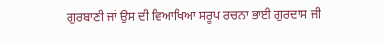ਗੁਰਬਾਣੀ ਜਾਂ ਉਸ ਦੀ ਵਿਆਖਿਆ ਸਰੂਪ ਰਚਨਾ ਭਾਈ ਗੁਰਦਾਸ ਜੀ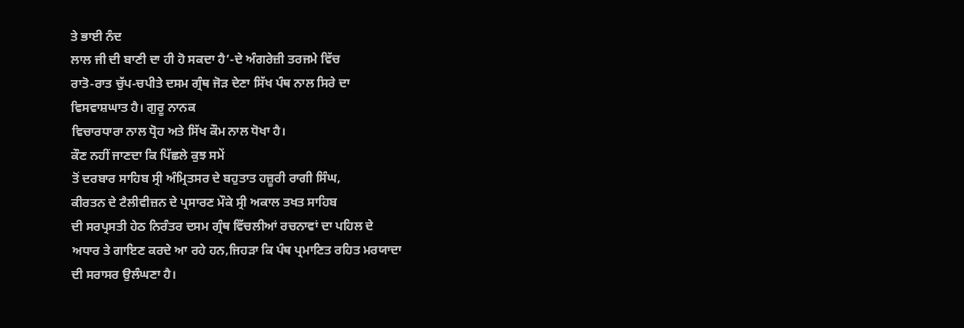ਤੇ ਭਾਈ ਨੰਦ
ਲਾਲ ਜੀ ਦੀ ਬਾਣੀ ਦਾ ਹੀ ਹੋ ਸਕਦਾ ਹੈ’-ਦੇ ਅੰਗਰੇਜ਼ੀ ਤਰਜਮੇ ਵਿੱਚ
ਰਾਤੋ-ਰਾਤ ਚੁੱਪ-ਚਪੀਤੇ ਦਸਮ ਗ੍ਰੰਥ ਜੋੜ ਦੇਣਾ ਸਿੱਖ ਪੰਥ ਨਾਲ ਸਿਰੇ ਦਾ
ਵਿਸਵਾਸ਼ਘਾਤ ਹੈ। ਗੁਰੂ ਨਾਨਕ
ਵਿਚਾਰਧਾਰਾ ਨਾਲ ਧ੍ਰੋਹ ਅਤੇ ਸਿੱਖ ਕੌਮ ਨਾਲ ਧੋਖਾ ਹੈ।
ਕੌਣ ਨਹੀਂ ਜਾਣਦਾ ਕਿ ਪਿੱਛਲੇ ਕੁਝ ਸਮੇਂ
ਤੋਂ ਦਰਬਾਰ ਸਾਹਿਬ ਸ੍ਰੀ ਅੰਮ੍ਰਿਤਸਰ ਦੇ ਬਹੁਤਾਤ ਹਜ਼ੂਰੀ ਰਾਗੀ ਸਿੰਘ,
ਕੀਰਤਨ ਦੇ ਟੈਲੀਵੀਜ਼ਨ ਦੇ ਪ੍ਰਸਾਰਣ ਮੌਕੇ ਸ੍ਰੀ ਅਕਾਲ ਤਖਤ ਸਾਹਿਬ
ਦੀ ਸਰਪ੍ਰਸਤੀ ਹੇਠ ਨਿਰੰਤਰ ਦਸਮ ਗ੍ਰੰਥ ਵਿੱਚਲੀਆਂ ਰਚਨਾਵਾਂ ਦਾ ਪਹਿਲ ਦੇ
ਅਧਾਰ ਤੇ ਗਾਇਣ ਕਰਦੇ ਆ ਰਹੇ ਹਨ,ਜਿਹੜਾ ਕਿ ਪੰਥ ਪ੍ਰਮਾਣਿਤ ਰਹਿਤ ਮਰਯਾਦਾ
ਦੀ ਸਰਾਸਰ ਉਲੰਘਣਾ ਹੈ।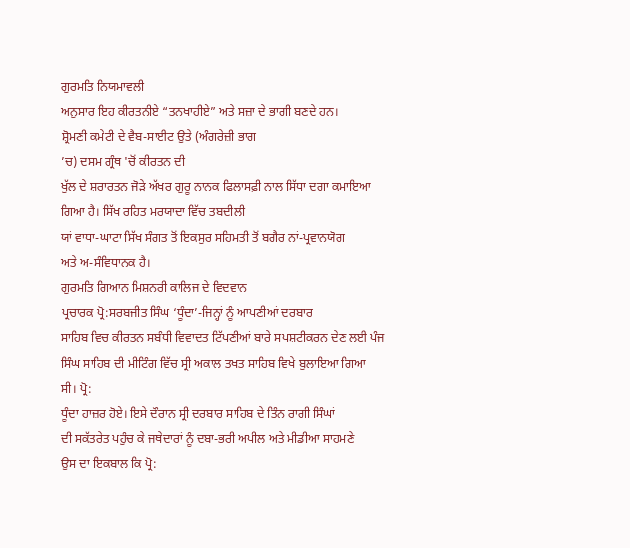ਗੁਰਮਤਿ ਨਿਯਮਾਵਲੀ
ਅਨੁਸਾਰ ਇਹ ਕੀਰਤਨੀਏ “ਤਨਖਾਹੀਏ” ਅਤੇ ਸਜ਼ਾ ਦੇ ਭਾਗੀ ਬਣਦੇ ਹਨ।
ਸ਼੍ਰੋਮਣੀ ਕਮੇਟੀ ਦੇ ਵੈਬ-ਸਾਈਟ ਉਤੇ (ਅੰਗਰੇਜ਼ੀ ਭਾਗ
’ਚ) ਦਸਮ ਗ੍ਰੰਥ 'ਚੋਂ ਕੀਰਤਨ ਦੀ
ਖੁੱਲ ਦੇ ਸ਼ਰਾਰਤਨ ਜੋੜੇ ਅੱਖਰ ਗੁਰੂ ਨਾਨਕ ਫਿਲਾਸਫ਼ੀ ਨਾਲ ਸਿੱਧਾ ਦਗਾ ਕਮਾਇਆ
ਗਿਆ ਹੈ। ਸਿੱਖ ਰਹਿਤ ਮਰਯਾਦਾ ਵਿੱਚ ਤਬਦੀਲੀ
ਯਾਂ ਵਾਧਾ-ਘਾਟਾ ਸਿੱਖ ਸੰਗਤ ਤੋਂ ਇਕਸੁਰ ਸਹਿਮਤੀ ਤੋਂ ਬਗੈਰ ਨਾਂ-ਪ੍ਰਵਾਨਯੋਗ
ਅਤੇ ਅ-ਸੰਵਿਧਾਨਕ ਹੈ।
ਗੁਰਮਤਿ ਗਿਆਨ ਮਿਸ਼ਨਰੀ ਕਾਲਿਜ ਦੇ ਵਿਦਵਾਨ
ਪ੍ਰਚਾਰਕ ਪ੍ਰੋ:ਸਰਬਜੀਤ ਸਿੰਘ ‘ਧੂੰਦਾ’-ਜਿਨ੍ਹਾਂ ਨੂੰ ਆਪਣੀਆਂ ਦਰਬਾਰ
ਸਾਹਿਬ ਵਿਚ ਕੀਰਤਨ ਸਬੰਧੀ ਵਿਵਾਦਤ ਟਿੱਪਣੀਆਂ ਬਾਰੇ ਸਪਸ਼ਟੀਕਰਨ ਦੇਣ ਲਈ ਪੰਜ
ਸਿੰਘ ਸਾਹਿਬ ਦੀ ਮੀਟਿੰਗ ਵਿੱਚ ਸ੍ਰੀ ਅਕਾਲ ਤਖਤ ਸਾਹਿਬ ਵਿਖੇ ਬੁਲਾਇਆ ਗਿਆ
ਸੀ। ਪ੍ਰੋ:
ਧੂੰਦਾ ਹਾਜ਼ਰ ਹੋਏ। ਇਸੇ ਦੌਰਾਨ ਸ੍ਰੀ ਦਰਬਾਰ ਸਾਹਿਬ ਦੇ ਤਿੰਨ ਰਾਗੀ ਸਿੰਘਾਂ
ਦੀ ਸਕੱਤਰੇਤ ਪਹੁੰਚ ਕੇ ਜਥੇਦਾਰਾਂ ਨੂੰ ਦਬਾ-ਭਰੀ ਅਪੀਲ ਅਤੇ ਮੀਡੀਆ ਸਾਹਮਣੇ
ਉਸ ਦਾ ਇਕਬਾਲ ਕਿ ਪ੍ਰੋ: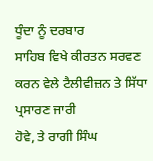ਧੂੰਦਾ ਨੂੰ ਦਰਬਾਰ
ਸਾਹਿਬ ਵਿਖੇ ਕੀਰਤਨ ਸਰਵਣ ਕਰਨ ਵੇਲੇ ਟੈਲੀਵੀਜ਼ਨ ਤੇ ਸਿੱਧਾ ਪ੍ਰਸਾਰਣ ਜਾਰੀ
ਹੋਵੇ, ਤੇ ਰਾਗੀ ਸਿੰਘ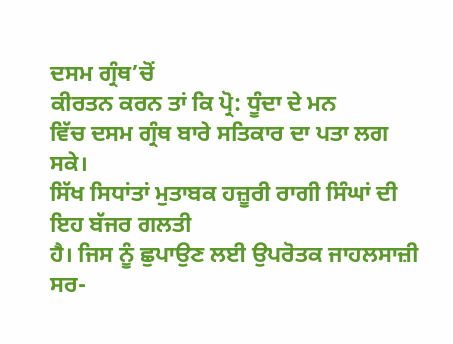ਦਸਮ ਗ੍ਰੰਥ’ਚੋਂ
ਕੀਰਤਨ ਕਰਨ ਤਾਂ ਕਿ ਪ੍ਰੋ: ਧੂੰਦਾ ਦੇ ਮਨ
ਵਿੱਚ ਦਸਮ ਗ੍ਰੰਥ ਬਾਰੇ ਸਤਿਕਾਰ ਦਾ ਪਤਾ ਲਗ ਸਕੇ।
ਸਿੱਖ ਸਿਧਾਂਤਾਂ ਮੁਤਾਬਕ ਹਜ਼ੂਰੀ ਰਾਗੀ ਸਿੰਘਾਂ ਦੀ ਇਹ ਬੱਜਰ ਗਲਤੀ
ਹੈ। ਜਿਸ ਨੂੰ ਛੁਪਾਉਣ ਲਈ ਉਪਰੋਤਕ ਜਾਹਲਸਾਜ਼ੀ
ਸਰ-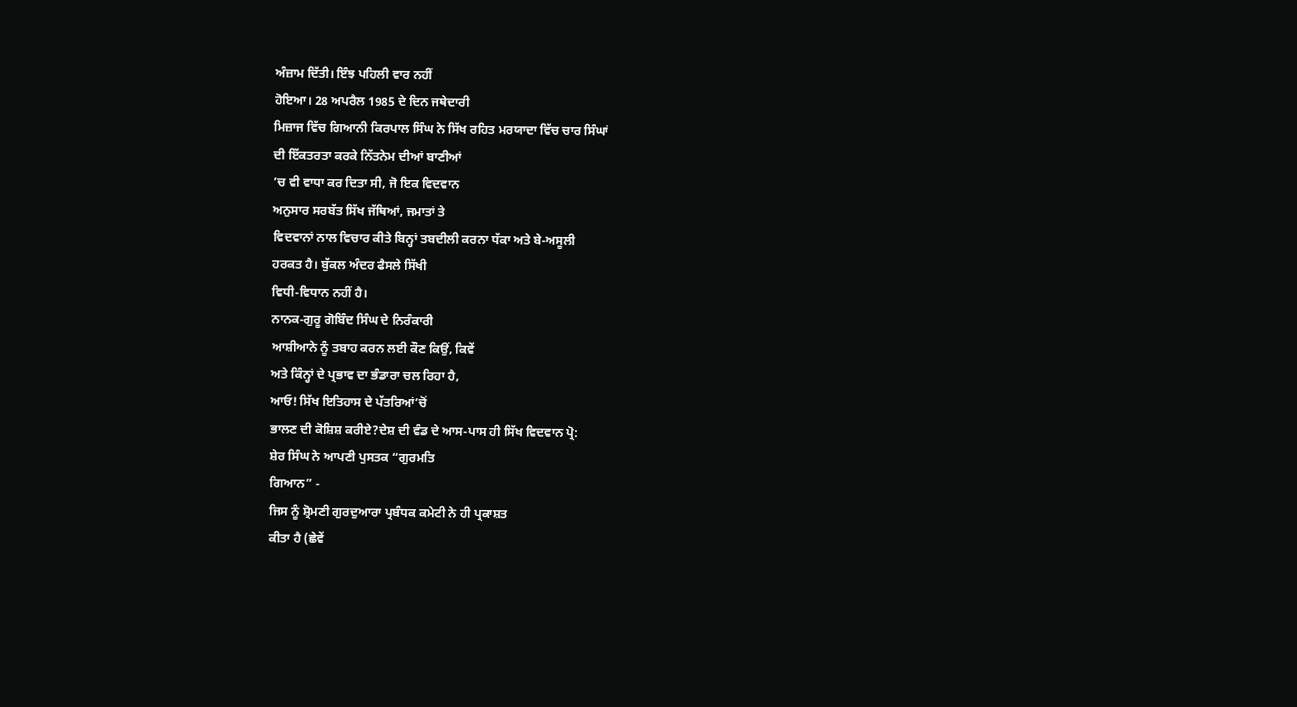ਅੰਜ਼ਾਮ ਦਿੱਤੀ। ਇੰਝ ਪਹਿਲੀ ਵਾਰ ਨਹੀਂ
ਹੋਇਆ। 28 ਅਪਰੈਲ 1985 ਦੇ ਦਿਨ ਜਥੇਦਾਰੀ
ਮਿਜ਼ਾਜ ਵਿੱਚ ਗਿਆਨੀ ਕਿਰਪਾਲ ਸਿੰਘ ਨੇ ਸਿੱਖ ਰਹਿਤ ਮਰਯਾਦਾ ਵਿੱਚ ਚਾਰ ਸਿੰਘਾਂ
ਦੀ ਇੱਕਤਰਤਾ ਕਰਕੇ ਨਿੱਤਨੇਮ ਦੀਆਂ ਬਾਣੀਆਂ
’ਚ ਵੀ ਵਾਧਾ ਕਰ ਦਿਤਾ ਸੀ, ਜੋ ਇਕ ਵਿਦਵਾਨ
ਅਨੁਸਾਰ ਸਰਬੱਤ ਸਿੱਖ ਜੱਥਿਆਂ, ਜਮਾਤਾਂ ਤੇ
ਵਿਦਵਾਨਾਂ ਨਾਲ ਵਿਚਾਰ ਕੀਤੇ ਬਿਨ੍ਹਾਂ ਤਬਦੀਲੀ ਕਰਨਾ ਧੱਕਾ ਅਤੇ ਬੇ-ਅਸੂਲੀ
ਹਰਕਤ ਹੈ। ਬੁੱਕਲ ਅੰਦਰ ਫੈਸਲੇ ਸਿੱਖੀ
ਵਿਧੀ-ਵਿਧਾਨ ਨਹੀਂ ਹੈ।
ਨਾਨਕ-ਗੁਰੂ ਗੋਬਿੰਦ ਸਿੰਘ ਦੇ ਨਿਰੰਕਾਰੀ
ਆਸ਼ੀਆਨੇ ਨੂੰ ਤਬਾਹ ਕਰਨ ਲਈ ਕੌਣ ਕਿਉਂ, ਕਿਵੇਂ
ਅਤੇ ਕਿੰਨ੍ਹਾਂ ਦੇ ਪ੍ਰਭਾਵ ਦਾ ਭੰਡਾਰਾ ਚਲ ਰਿਹਾ ਹੈ,
ਆਓ! ਸਿੱਖ ਇਤਿਹਾਸ ਦੇ ਪੱਤਰਿਆਂ’ਚੋਂ
ਭਾਲਣ ਦੀ ਕੋਸ਼ਿਸ਼ ਕਰੀਏ?ਦੇਸ਼ ਦੀ ਵੰਡ ਦੇ ਆਸ-ਪਾਸ ਹੀ ਸਿੱਖ ਵਿਦਵਾਨ ਪ੍ਰੋ:
ਸ਼ੇਰ ਸਿੰਘ ਨੇ ਆਪਣੀ ਪੁਸਤਕ “ਗੁਰਮਤਿ
ਗਿਆਨ” -
ਜਿਸ ਨੂੰ ਸ਼੍ਰੋਮਣੀ ਗੁਰਦੁਆਰਾ ਪ੍ਰਬੰਧਕ ਕਮੇਟੀ ਨੇ ਹੀ ਪ੍ਰਕਾਸ਼ਤ
ਕੀਤਾ ਹੈ (ਛੇਵੇਂ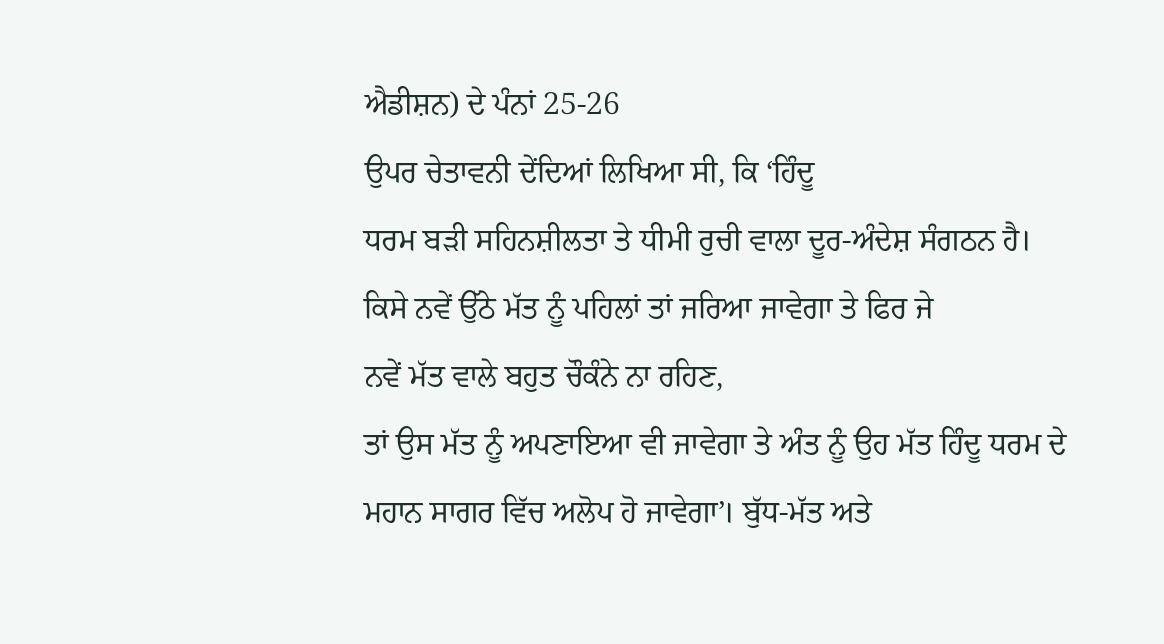ਐਡੀਸ਼ਨ) ਦੇ ਪੰਨਾਂ 25-26
ਉਪਰ ਚੇਤਾਵਨੀ ਦੇਂਦਿਆਂ ਲਿਖਿਆ ਸੀ, ਕਿ ‘ਹਿੰਦੂ
ਧਰਮ ਬੜੀ ਸਹਿਨਸ਼ੀਲਤਾ ਤੇ ਧੀਮੀ ਰੁਚੀ ਵਾਲਾ ਦੂਰ-ਅੰਦੇਸ਼ ਸੰਗਠਨ ਹੈ।
ਕਿਸੇ ਨਵੇਂ ਉੱਠੇ ਮੱਤ ਨੂੰ ਪਹਿਲਾਂ ਤਾਂ ਜਰਿਆ ਜਾਵੇਗਾ ਤੇ ਫਿਰ ਜੇ
ਨਵੇਂ ਮੱਤ ਵਾਲੇ ਬਹੁਤ ਚੌਕੰਨੇ ਨਾ ਰਹਿਣ,
ਤਾਂ ਉਸ ਮੱਤ ਨੂੰ ਅਪਣਾਇਆ ਵੀ ਜਾਵੇਗਾ ਤੇ ਅੰਤ ਨੂੰ ਉਹ ਮੱਤ ਹਿੰਦੂ ਧਰਮ ਦੇ
ਮਹਾਨ ਸਾਗਰ ਵਿੱਚ ਅਲੋਪ ਹੋ ਜਾਵੇਗਾ’। ਬੁੱਧ-ਮੱਤ ਅਤੇ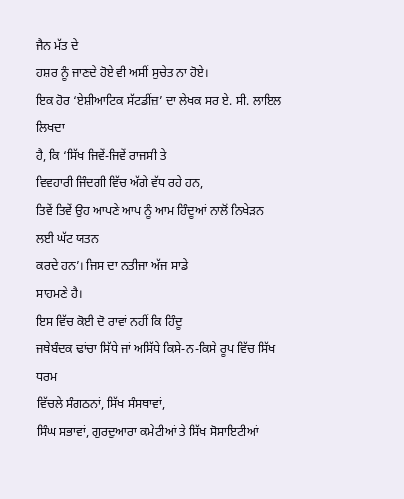ਜੈਨ ਮੱਤ ਦੇ
ਹਸ਼ਰ ਨੂੰ ਜਾਣਦੇ ਹੋਏ ਵੀ ਅਸੀਂ ਸੁਚੇਤ ਨਾ ਹੋਏ।
ਇਕ ਹੋਰ ‘ਏਸ਼ੀਆਟਿਕ ਸੱਟਡੀਂਜ਼’ ਦਾ ਲੇਖਕ ਸਰ ਏ. ਸੀ. ਲਾਇਲ ਲਿਖਦਾ
ਹੈ, ਕਿ ‘ਸਿੱਖ ਜਿਵੇਂ-ਜਿਵੇਂ ਰਾਜਸੀ ਤੇ
ਵਿਵਹਾਰੀ ਜਿੰਦਗੀ ਵਿੱਚ ਅੱਗੇ ਵੱਧ ਰਹੇ ਹਨ,
ਤਿਵੇਂ ਤਿਵੇਂ ਉਹ ਆਪਣੇ ਆਪ ਨੂੰ ਆਮ ਹਿੰਦੂਆਂ ਨਾਲੋਂ ਨਿਖੇੜਨ ਲਈ ਘੱਟ ਯਤਨ
ਕਰਦੇ ਹਨ’। ਜਿਸ ਦਾ ਨਤੀਜਾ ਅੱਜ ਸਾਡੇ
ਸਾਹਮਣੇ ਹੈ।
ਇਸ ਵਿੱਚ ਕੋਈ ਦੋ ਰਾਵਾਂ ਨਹੀਂ ਕਿ ਹਿੰਦੂ
ਜਥੇਬੰਦਕ ਢਾਂਚਾ ਸਿੱਧੇ ਜਾਂ ਅਸਿੱਧੇ ਕਿਸੇ-ਨ-ਕਿਸੇ ਰੂਪ ਵਿੱਚ ਸਿੱਖ ਧਰਮ
ਵਿੱਚਲੇ ਸੰਗਠਨਾਂ, ਸਿੱਖ ਸੰਸਥਾਵਾਂ,
ਸਿੰਘ ਸਭਾਵਾਂ, ਗੁਰਦੁਆਰਾ ਕਮੇਟੀਆਂ ਤੇ ਸਿੱਖ ਸੋਸਾਇਟੀਆਂ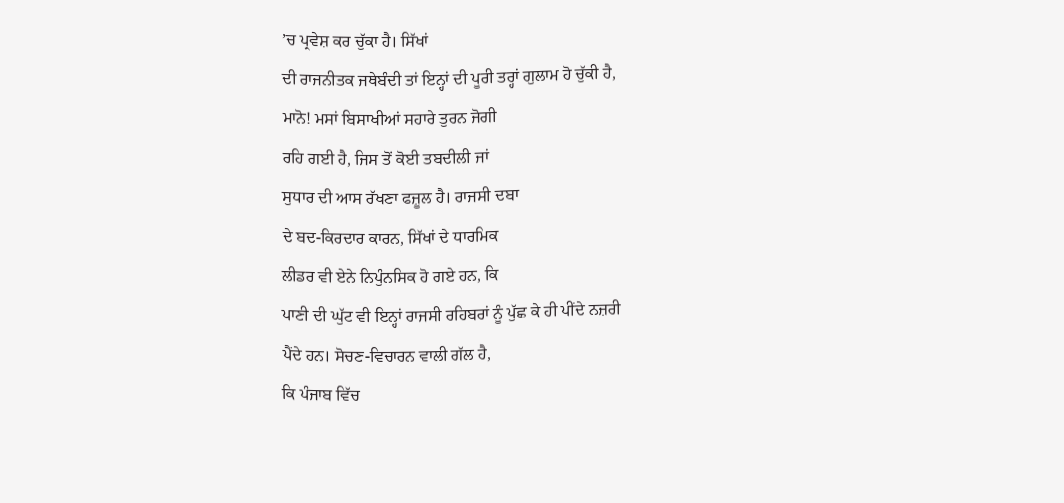’ਚ ਪ੍ਰਵੇਸ਼ ਕਰ ਚੁੱਕਾ ਹੈ। ਸਿੱਖਾਂ
ਦੀ ਰਾਜਨੀਤਕ ਜਥੇਬੰਦੀ ਤਾਂ ਇਨ੍ਹਾਂ ਦੀ ਪੂਰੀ ਤਰ੍ਹਾਂ ਗੁਲਾਮ ਹੋ ਚੁੱਕੀ ਹੈ,
ਮਾਨੋ! ਮਸਾਂ ਬਿਸਾਖੀਆਂ ਸਹਾਰੇ ਤੁਰਨ ਜੋਗੀ
ਰਹਿ ਗਈ ਹੈ, ਜਿਸ ਤੋਂ ਕੋਈ ਤਬਦੀਲੀ ਜਾਂ
ਸੁਧਾਰ ਦੀ ਆਸ ਰੱਖਣਾ ਫਜ਼ੂਲ ਹੈ। ਰਾਜਸੀ ਦਬਾ
ਦੇ ਬਦ-ਕਿਰਦਾਰ ਕਾਰਨ, ਸਿੱਖਾਂ ਦੇ ਧਾਰਮਿਕ
ਲੀਡਰ ਵੀ ਏਨੇ ਨਿਪੁੰਨਸਿਕ ਹੋ ਗਏ ਹਨ, ਕਿ
ਪਾਣੀ ਦੀ ਘੁੱਟ ਵੀ ਇਨ੍ਹਾਂ ਰਾਜਸੀ ਰਹਿਬਰਾਂ ਨੂੰ ਪੁੱਛ ਕੇ ਹੀ ਪੀਂਦੇ ਨਜ਼ਰੀ
ਪੈਂਦੇ ਹਨ। ਸੋਚਣ-ਵਿਚਾਰਨ ਵਾਲੀ ਗੱਲ ਹੈ,
ਕਿ ਪੰਜਾਬ ਵਿੱਚ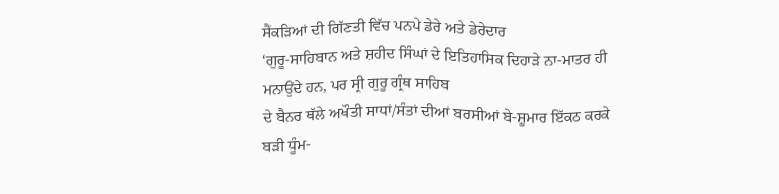ਸੈਂਕੜਿਆਂ ਦੀ ਗਿੱਣਤੀ ਵਿੱਚ ਪਨਪੇ ਡੇਰੇ ਅਤੇ ਡੇਰੇਦਾਰ
‘ਗੁਰੂ-ਸਾਹਿਬਾਨ ਅਤੇ ਸ਼ਹੀਦ ਸਿੰਘਾਂ ਦੇ ਇਤਿਹਾਸਿਕ ਦਿਹਾੜੇ ਨਾ-ਮਾਤਰ ਹੀ
ਮਨਾਉਂਦੇ ਹਨ, ਪਰ ਸ੍ਰੀ ਗੁਰੂ ਗ੍ਰੰਥ ਸਾਹਿਬ
ਦੇ ਬੈਨਰ ਥੱਲੇ ਅਖੌਤੀ ਸਾਧਾਂ/ਸੰਤਾਂ ਦੀਆਂ ਬਰਸੀਆਂ ਬੇ-ਸ਼ੂਮਾਰ ਇੱਕਠ ਕਰਕੇ
ਬੜੀ ਧੂੰਮ-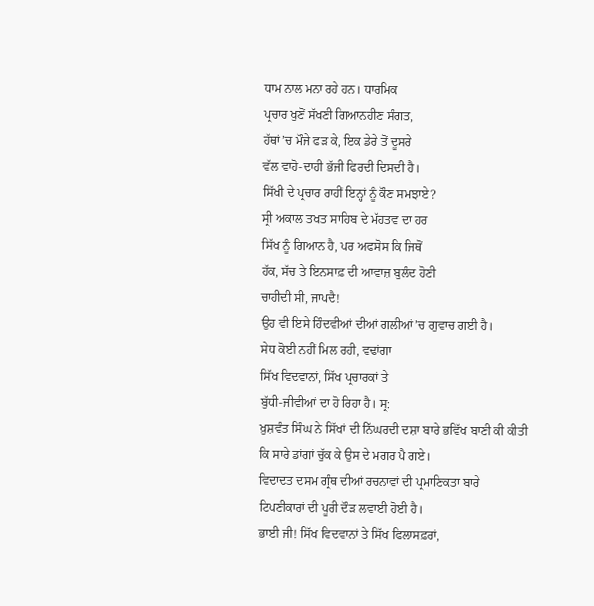ਧਾਮ ਨਾਲ ਮਨਾ ਰਹੇ ਹਨ। ਧਾਰਮਿਕ
ਪ੍ਰਚਾਰ ਖੁਣੋਂ ਸੱਖਣੀ ਗਿਆਨਹੀਣ ਸੰਗਤ,
ਹੱਥਾਂ’ਚ ਮੌਜੇ ਫੜ ਕੇ, ਇਕ ਡੇਰੇ ਤੋਂ ਦੂਸਰੇ
ਵੱਲ ਵਾਹੋ-ਦਾਹੀ ਭੱਜੀ ਫਿਰਦੀ ਦਿਸਦੀ ਹੈ।
ਸਿੱਖੀ ਦੇ ਪ੍ਰਚਾਰ ਰਾਹੀਂ ਇਨ੍ਹਾਂ ਨੂੰ ਕੌਣ ਸਮਝਾਏ?
ਸ੍ਰੀ ਅਕਾਲ ਤਖਤ ਸਾਹਿਬ ਦੇ ਮੱਹਤਵ ਦਾ ਹਰ
ਸਿੱਖ ਨੂੰ ਗਿਆਨ ਹੈ, ਪਰ ਅਫਸੋਸ ਕਿ ਜਿਥੋਂ
ਹੱਕ, ਸੱਚ ਤੇ ਇਨਸਾਫ਼ ਦੀ ਆਵਾਜ਼ ਬੁਲੰਦ ਹੋਣੀ
ਚਾਹੀਦੀ ਸੀ, ਜਾਪਦੈ!
ਉਹ ਵੀ ਇਸੇ ਹਿੰਦਵੀਆਂ ਦੀਆਂ ਗਲੀਆਂ’ਚ ਗੁਵਾਚ ਗਈ ਹੈ।
ਸੇਧ ਕੋਈ ਨਹੀਂ ਮਿਲ ਰਹੀ, ਵਢਾਂਗਾ
ਸਿੱਖ ਵਿਦਵਾਨਾਂ, ਸਿੱਖ ਪ੍ਰਚਾਰਕਾਂ ਤੇ
ਬੁੱਧੀ-ਜੀਵੀਆਂ ਦਾ ਹੋ ਰਿਹਾ ਹੈ। ਸ੍ਰ:
ਖ਼ੁਸ਼ਵੰਤ ਸਿੰਘ ਨੇ ਸਿੱਖਾਂ ਦੀ ਨਿੱਘਰਦੀ ਦਸ਼ਾ ਬਾਰੇ ਭਵਿੱਖ ਬਾਣੀ ਕੀ ਕੀਤੀ
ਕਿ ਸਾਰੇ ਡਾਂਗਾਂ ਚੁੱਕ ਕੇ ਉਸ ਦੇ ਮਗਰ ਪੈ ਗਏ।
ਵਿਦਾਦਤ ਦਸਮ ਗ੍ਰੰਥ ਦੀਆਂ ਰਚਨਾਵਾਂ ਦੀ ਪ੍ਰਮਾਣਿਕਤਾ ਬਾਰੇ
ਟਿਪਣੀਕਾਰਾਂ ਦੀ ਪੂਰੀ ਦੌੜ ਲਵਾਈ ਹੋਈ ਹੈ।
ਭਾਈ ਜੀ! ਸਿੱਖ ਵਿਦਵਾਨਾਂ ਤੇ ਸਿੱਖ ਫਿਲਾਸਫ਼ਰਾਂ,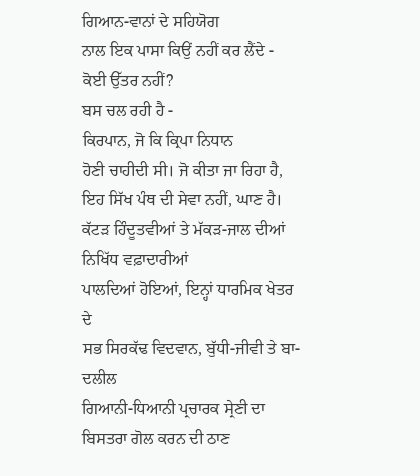ਗਿਆਨ-ਵਾਨਾਂ ਦੇ ਸਹਿਯੋਗ
ਨਾਲ ਇਕ ਪਾਸਾ ਕਿਉਂ ਨਹੀਂ ਕਰ ਲੈਂਦੇ -
ਕੋਈ ਉੱਤਰ ਨਹੀਂ?
ਬਸ ਚਲ ਰਹੀ ਹੈ -
ਕਿਰਪਾਨ, ਜੋ ਕਿ ਕ੍ਰਿਪਾ ਨਿਧਾਨ
ਹੋਣੀ ਚਾਹੀਦੀ ਸੀ। ਜੋ ਕੀਤਾ ਜਾ ਰਿਹਾ ਹੈ,
ਇਹ ਸਿੱਖ ਪੰਥ ਦੀ ਸੇਵਾ ਨਹੀਂ, ਘਾਣ ਹੈ।
ਕੱਟੜ ਹਿੰਦੂਤਵੀਆਂ ਤੇ ਮੱਕੜ-ਜਾਲ ਦੀਆਂ ਨਿਖਿੱਧ ਵਫ਼ਾਦਾਰੀਆਂ
ਪਾਲਦਿਆਂ ਹੋਇਆਂ, ਇਨ੍ਹਾਂ ਧਾਰਮਿਕ ਖੇਤਰ ਦੇ
ਸਭ ਸਿਰਕੱਢ ਵਿਦਵਾਨ, ਬੁੱਧੀ-ਜੀਵੀ ਤੇ ਬਾ-ਦਲੀਲ
ਗਿਆਨੀ-ਧਿਆਨੀ ਪ੍ਰਚਾਰਕ ਸ੍ਰੇਣੀ ਦਾ ਬਿਸਤਰਾ ਗੋਲ ਕਰਨ ਦੀ ਠਾਣ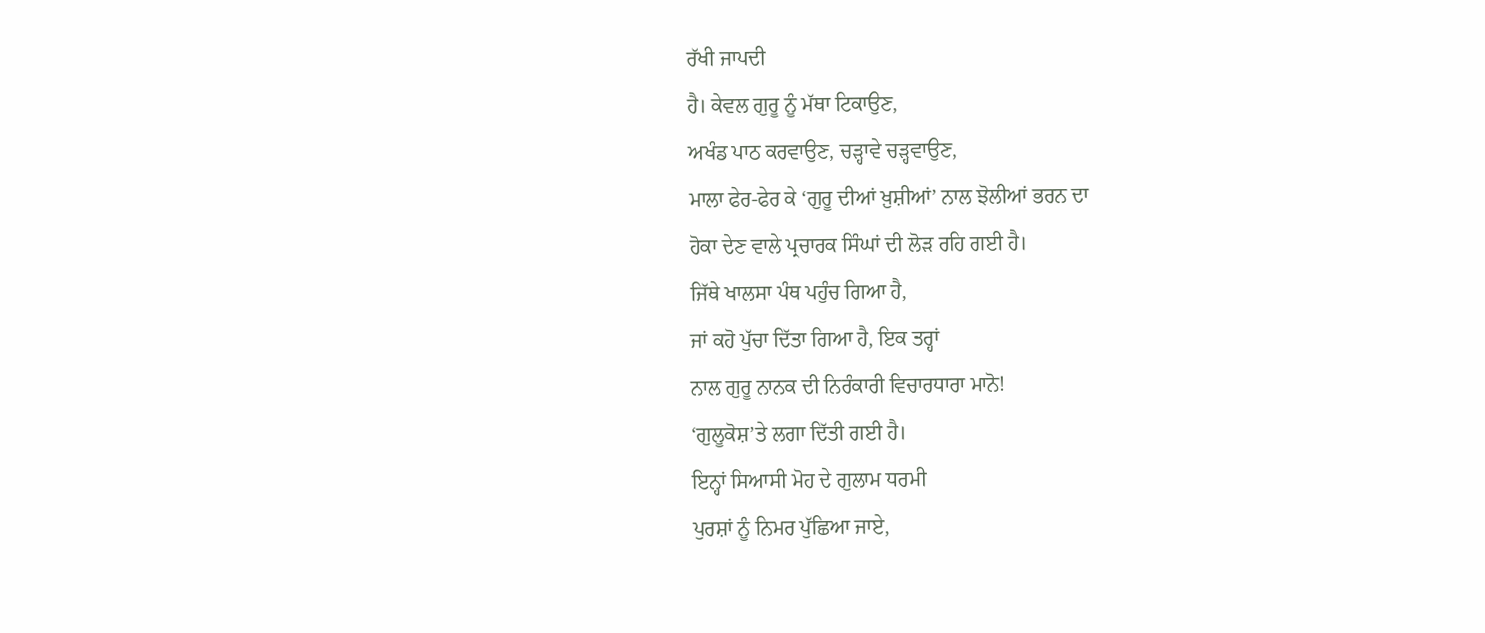ਰੱਖੀ ਜਾਪਦੀ
ਹੈ। ਕੇਵਲ ਗੁਰੂ ਨੂੰ ਮੱਥਾ ਟਿਕਾਉਣ,
ਅਖੰਡ ਪਾਠ ਕਰਵਾਉਣ, ਚੜ੍ਹਾਵੇ ਚੜ੍ਹਵਾਉਣ,
ਮਾਲਾ ਫੇਰ-ਫੇਰ ਕੇ ‘ਗੁਰੂ ਦੀਆਂ ਖ਼ੁਸ਼ੀਆਂ’ ਨਾਲ ਝੋਲੀਆਂ ਭਰਨ ਦਾ
ਹੋਕਾ ਦੇਣ ਵਾਲੇ ਪ੍ਰਚਾਰਕ ਸਿੰਘਾਂ ਦੀ ਲੋੜ ਰਹਿ ਗਈ ਹੈ।
ਜਿੱਥੇ ਖਾਲਸਾ ਪੰਥ ਪਹੁੰਚ ਗਿਆ ਹੈ,
ਜਾਂ ਕਹੋ ਪੁੱਚਾ ਦਿੱਤਾ ਗਿਆ ਹੈ, ਇਕ ਤਰ੍ਹਾਂ
ਨਾਲ ਗੁਰੂ ਨਾਨਕ ਦੀ ਨਿਰੰਕਾਰੀ ਵਿਚਾਰਧਾਰਾ ਮਾਨੋ!
‘ਗੁਲੂਕੋਸ਼’ਤੇ ਲਗਾ ਦਿੱਤੀ ਗਈ ਹੈ।
ਇਨ੍ਹਾਂ ਸਿਆਸੀ ਮੋਹ ਦੇ ਗੁਲਾਮ ਧਰਮੀ
ਪੁਰਸ਼ਾਂ ਨੂੰ ਨਿਮਰ ਪੁੱਛਿਆ ਜਾਏ,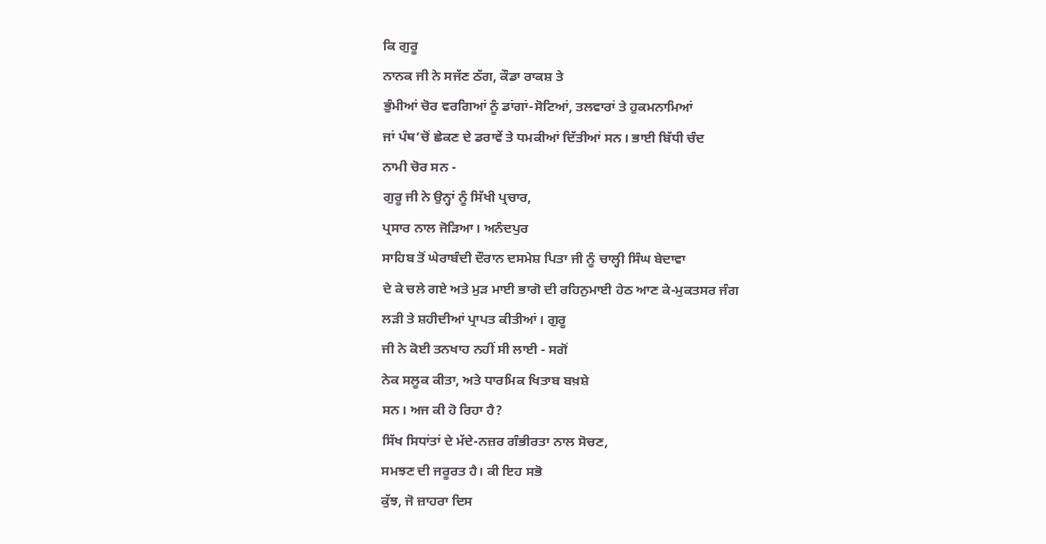ਕਿ ਗੁਰੂ
ਨਾਨਕ ਜੀ ਨੇ ਸਜੱਣ ਠੱਗ, ਕੌਡਾ ਰਾਕਸ਼ ਤੇ
ਭੁੰਮੀਆਂ ਚੋਰ ਵਰਗਿਆਂ ਨੂੰ ਡਾਂਗਾਂ-ਸੋਟਿਆਂ, ਤਲਵਾਰਾਂ ਤੇ ਹੁਕਮਨਾਮਿਆਂ
ਜਾਂ ਪੰਥ’ਚੋਂ ਛੇਕਣ ਦੇ ਡਰਾਵੇਂ ਤੇ ਧਮਕੀਆਂ ਦਿੱਤੀਆਂ ਸਨ। ਭਾਈ ਬਿੱਧੀ ਚੰਦ
ਨਾਮੀ ਚੋਰ ਸਨ -
ਗੁਰੂ ਜੀ ਨੇ ਉਨ੍ਹਾਂ ਨੂੰ ਸਿੱਖੀ ਪ੍ਰਚਾਰ,
ਪ੍ਰਸਾਰ ਨਾਲ ਜੋੜਿਆ। ਅਨੰਦਪੁਰ
ਸਾਹਿਬ ਤੋਂ ਘੇਰਾਬੰਦੀ ਦੌਰਾਨ ਦਸਮੇਸ਼ ਪਿਤਾ ਜੀ ਨੂੰ ਚਾਲ੍ਹੀ ਸਿੰਘ ਬੇਦਾਵਾ
ਦੇ ਕੇ ਚਲੇ ਗਏ ਅਤੇ ਮੁੜ ਮਾਈ ਭਾਗੋ ਦੀ ਰਹਿਨੁਮਾਈ ਹੇਠ ਆਣ ਕੇ-ਮੁਕਤਸਰ ਜੰਗ
ਲੜੀ ਤੇ ਸ਼ਹੀਦੀਆਂ ਪ੍ਰਾਪਤ ਕੀਤੀਆਂ। ਗੁਰੂ
ਜੀ ਨੇ ਕੋਈ ਤਨਖਾਹ ਨਹੀਂ ਸੀ ਲਾਈ - ਸਗੋਂ
ਨੇਕ ਸਲੂਕ ਕੀਤਾ, ਅਤੇ ਧਾਰਮਿਕ ਖਿਤਾਬ ਬਖ਼ਸ਼ੇ
ਸਨ। ਅਜ ਕੀ ਹੋ ਰਿਹਾ ਹੈ?
ਸਿੱਖ ਸਿਧਾਂਤਾਂ ਦੇ ਮੱਦੇ-ਨਜ਼ਰ ਗੰਭੀਰਤਾ ਨਾਲ ਸੋਚਣ,
ਸਮਝਣ ਦੀ ਜਰੂਰਤ ਹੈ। ਕੀ ਇਹ ਸਭੋ
ਕੁੱਝ, ਜੋ ਜ਼ਾਹਰਾ ਦਿਸ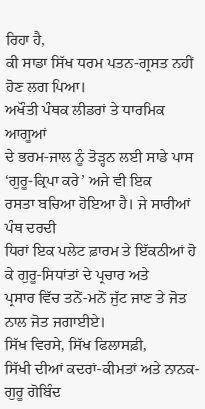ਰਿਹਾ ਹੈ,
ਕੀ ਸਾਡਾ ਸਿੱਖ ਧਰਮ ਪਤਨ-ਗ੍ਰਸਤ ਨਹੀਂ ਹੋਣ ਲਗ ਪਿਆ।
ਅਖੌਤੀ ਪੰਥਕ ਲੀਡਰਾਂ ਤੇ ਧਾਰਮਿਕ ਆਗੂਆਂ
ਦੇ ਭਰਮ-ਜਾਲ ਨੂੰ ਤੋੜ੍ਹਨ ਲਈ ਸਾਡੇ ਪਾਸ ‘ਗੁਰੂ-ਕ੍ਰਿਪਾ ਕਰੇ’ ਅਜੇ ਵੀ ਇਕ
ਰਸਤਾ ਬਚਿਆ ਹੋਇਆ ਹੈ। ਜੇ ਸਾਰੀਆਂ ਪੰਥ ਦਰਦੀ
ਧਿਰਾਂ ਇਕ ਪਲੇਟ ਫ਼ਾਰਮ ਤੇ ਇੱਕਠੀਆਂ ਹੋ ਕੇ ਗੁਰੂ-ਸਿਧਾਂਤਾਂ ਦੇ ਪ੍ਰਚਾਰ ਅਤੇ
ਪ੍ਰਸਾਰ ਵਿੱਚ ਤਨੋਂ-ਮਨੋਂ ਜੁੱਟ ਜਾਣ ਤੇ ਜੋਤ ਨਾਲ ਜੋਤ ਜਗਾਈਏ।
ਸਿੱਖ ਵਿਰਸੇ, ਸਿੱਖ ਫਿਲਾਸਫ਼ੀ,
ਸਿੱਖੀ ਦੀਆਂ ਕਦਰਾਂ-ਕੀਮਤਾਂ ਅਤੇ ਨਾਨਕ-ਗੁਰੂ ਗੋਬਿੰਦ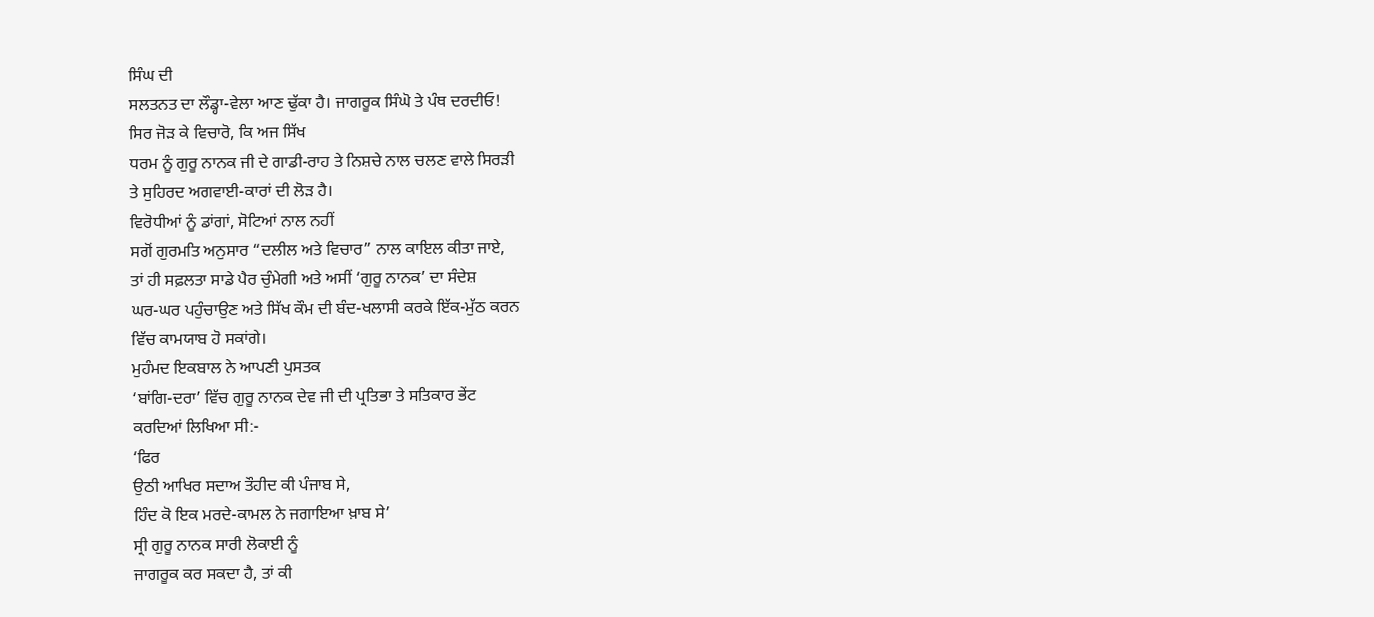ਸਿੰਘ ਦੀ
ਸਲਤਨਤ ਦਾ ਲੌਡ੍ਹਾ-ਵੇਲਾ ਆਣ ਢੁੱਕਾ ਹੈ। ਜਾਗਰੂਕ ਸਿੰਘੋ ਤੇ ਪੰਥ ਦਰਦੀਓ!
ਸਿਰ ਜੋੜ ਕੇ ਵਿਚਾਰੋ, ਕਿ ਅਜ ਸਿੱਖ
ਧਰਮ ਨੂੰ ਗੁਰੂ ਨਾਨਕ ਜੀ ਦੇ ਗਾਡੀ-ਰਾਹ ਤੇ ਨਿਸ਼ਚੇ ਨਾਲ ਚਲਣ ਵਾਲੇ ਸਿਰੜੀ
ਤੇ ਸੁਹਿਰਦ ਅਗਵਾਈ-ਕਾਰਾਂ ਦੀ ਲੋੜ ਹੈ।
ਵਿਰੋਧੀਆਂ ਨੂੰ ਡਾਂਗਾਂ, ਸੋਟਿਆਂ ਨਾਲ ਨਹੀਂ
ਸਗੋਂ ਗੁਰਮਤਿ ਅਨੁਸਾਰ “ਦਲੀਲ ਅਤੇ ਵਿਚਾਰ” ਨਾਲ ਕਾਇਲ ਕੀਤਾ ਜਾਏ,
ਤਾਂ ਹੀ ਸਫ਼ਲਤਾ ਸਾਡੇ ਪੈਰ ਚੁੰਮੇਗੀ ਅਤੇ ਅਸੀਂ ‘ਗੁਰੂ ਨਾਨਕ’ ਦਾ ਸੰਦੇਸ਼
ਘਰ-ਘਰ ਪਹੁੰਚਾਉਣ ਅਤੇ ਸਿੱਖ ਕੌਮ ਦੀ ਬੰਦ-ਖਲਾਸੀ ਕਰਕੇ ਇੱਕ-ਮੁੱਠ ਕਰਨ
ਵਿੱਚ ਕਾਮਯਾਬ ਹੋ ਸਕਾਂਗੇ।
ਮੁਹੰਮਦ ਇਕਬਾਲ ਨੇ ਆਪਣੀ ਪੁਸਤਕ
‘ਬਾਂਗਿ-ਦਰਾ’ ਵਿੱਚ ਗੁਰੂ ਨਾਨਕ ਦੇਵ ਜੀ ਦੀ ਪ੍ਰਤਿਭਾ ਤੇ ਸਤਿਕਾਰ ਭੇਂਟ
ਕਰਦਿਆਂ ਲਿਖਿਆ ਸੀ:-
‘ਫਿਰ
ਉਠੀ ਆਖਿਰ ਸਦਾਅ ਤੌਹੀਦ ਕੀ ਪੰਜਾਬ ਸੇ,
ਹਿੰਦ ਕੋ ਇਕ ਮਰਦੇ-ਕਾਮਲ ਨੇ ਜਗਾਇਆ ਖ਼ਾਬ ਸੇ’
ਸ੍ਰੀ ਗੁਰੂ ਨਾਨਕ ਸਾਰੀ ਲੋਕਾਈ ਨੂੰ
ਜਾਗਰੂਕ ਕਰ ਸਕਦਾ ਹੈ, ਤਾਂ ਕੀ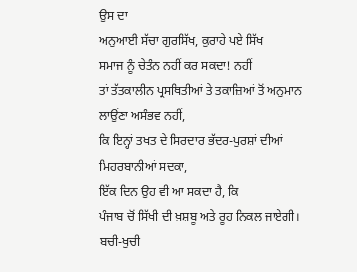ਉਸ ਦਾ
ਅਨੁਆਈ ਸੱਚਾ ਗੁਰਸਿੱਖ, ਕੁਰਾਹੇ ਪਏ ਸਿੱਖ
ਸਮਾਜ ਨੂੰ ਚੇਤੰਨ ਨਹੀਂ ਕਰ ਸਕਦਾ! ਨਹੀਂ
ਤਾਂ ਤੱਤਕਾਲੀਨ ਪ੍ਰਸਥਿਤੀਆਂ ਤੇ ਤਕਾਜ਼ਿਆਂ ਤੋਂ ਅਨੁਮਾਨ ਲਾਉਂਣਾ ਅਸੰਭਵ ਨਹੀਂ,
ਕਿ ਇਨ੍ਹਾਂ ਤਖਤ ਦੇ ਸਿਰਦਾਰ ਭੱਦਰ-ਪੁਰਸ਼ਾਂ ਦੀਆਂ ਮਿਹਰਬਾਨੀਆਂ ਸਦਕਾ,
ਇੱਕ ਦਿਨ ਉਹ ਵੀ ਆ ਸਕਦਾ ਹੈ, ਕਿ
ਪੰਜਾਬ ਚੋਂ ਸਿੱਖੀ ਦੀ ਖ਼ਸ਼ਬੂ ਅਤੇ ਰੂਹ ਨਿਕਲ ਜਾਏਗੀ।
ਬਚੀ-ਖੁਚੀ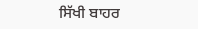ਸਿੱਖੀ ਬਾਹਰ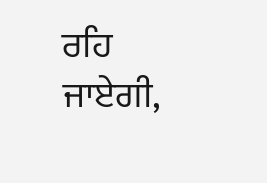ਰਹਿ ਜਾਏਗੀ,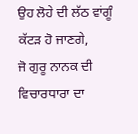ਉਹ ਲੋਹੇ ਦੀ ਲੱਠ ਵਾਂਗੂੰ ਕੱਟੜ ਹੋ ਜਾਣਗੇ,
ਜੋ ਗੁਰੂ ਨਾਨਕ ਦੀ ਵਿਚਾਰਧਾਰਾ ਦਾ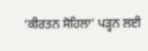‘ਕੀਰਤਨ ਸੋਹਿਲਾ’ ਪੜ੍ਹਨ ਲਈ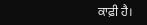ਕਾਫ਼ੀ ਹੈ।